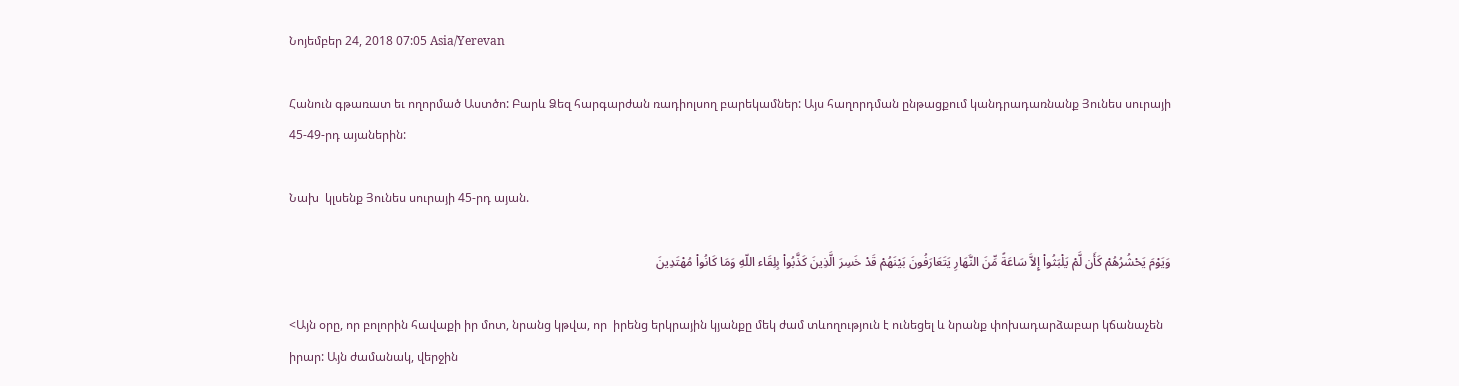Նոյեմբեր 24, 2018 07:05 Asia/Yerevan

Հանուն գթառատ եւ ողորմած Աստծո: Բարև Ձեզ հարգարժան ռադիոլսող բարեկամներ: Այս հաղորդման ընթացքում կանդրադառնանք Յունես սուրայի 45-49-րդ այաներին:

Նախ  կլսենք Յունես սուրայի 45-րդ այան.

وَيَوْمَ يَحْشُرُهُمْ كَأَن لَّمْ يَلْبَثُواْ إِلاَّ سَاعَةً مِّنَ النَّهَارِ يَتَعَارَفُونَ بَيْنَهُمْ قَدْ خَسِرَ الَّذِينَ كَذَّبُواْ بِلِقَاء اللّهِ وَمَا كَانُواْ مُهْتَدِينَ

<Այն օրը, որ բոլորին հավաքի իր մոտ, նրանց կթվա, որ  իրենց երկրային կյանքը մեկ ժամ տևողություն է ունեցել և նրանք փոխադարձաբար կճանաչեն իրար: Այն ժամանակ, վերջին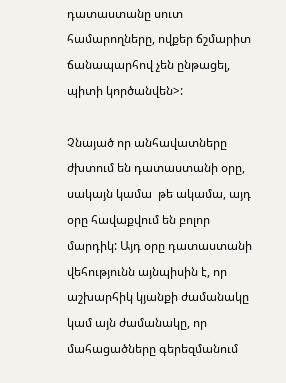դատաստանը սուտ համարողները, ովքեր ճշմարիտ ճանապարհով չեն ընթացել, պիտի կործանվեն>:

Չնայած որ անհավատները ժխտում են դատաստանի օրը, սակայն կամա  թե ակամա, այդ օրը հավաքվում են բոլոր մարդիկ: Այդ օրը դատաստանի վեհությունն այնպիսին է, որ աշխարհիկ կյանքի ժամանակը կամ այն ժամանակը, որ մահացածները գերեզմանում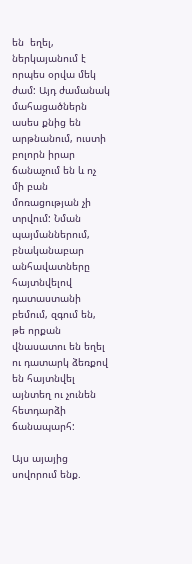են  եղել, ներկայանում է  որպես օրվա մեկ ժամ: Այդ ժամանակ մահացածներն ասես քնից են արթնանում, ուստի բոլորն իրար ճանաչում են և ոչ մի բան մոռացության չի տրվում: Նման պայմաններում, բնականաբար անհավատները հայտնվելով դատաստանի բեմում, զգում են, թե որքան վնասատու են եղել ու դատարկ ձեռքով են հայտնվել այնտեղ ու չունեն հետդարձի ճանապարհ:

Այս այայից սովորում ենք.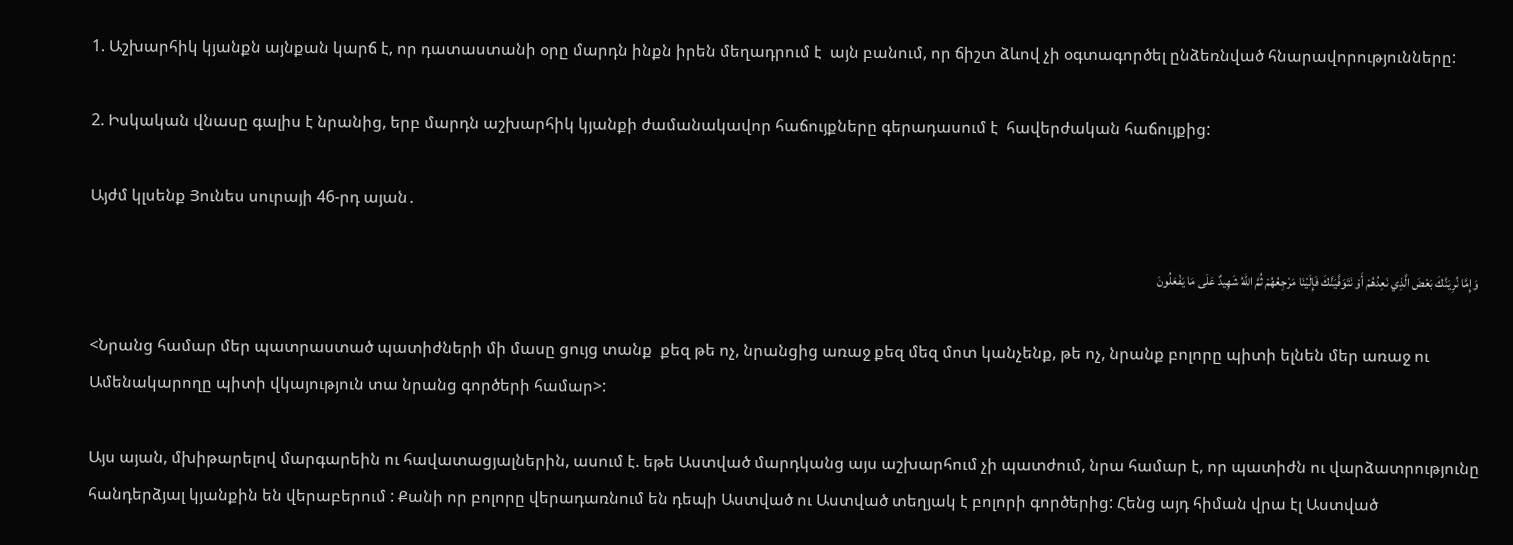1. Աշխարհիկ կյանքն այնքան կարճ է, որ դատաստանի օրը մարդն ինքն իրեն մեղադրում է  այն բանում, որ ճիշտ ձևով չի օգտագործել ընձեռնված հնարավորությունները:

2. Իսկական վնասը գալիս է նրանից, երբ մարդն աշխարհիկ կյանքի ժամանակավոր հաճույքները գերադասում է  հավերժական հաճույքից:

Այժմ կլսենք Յունես սուրայի 46-րդ այան․

 وَإِمَّا نُرِيَنَّكَ بَعْضَ الَّذِي نَعِدُهُمْ أَوْ نَتَوَفَّيَنَّكَ فَإِلَيْنَا مَرْجِعُهُمْ ثُمَّ اللّهُ شَهِيدٌ عَلَى مَا يَفْعَلُونَ

<Նրանց համար մեր պատրաստած պատիժների մի մասը ցույց տանք  քեզ թե ոչ, նրանցից առաջ քեզ մեզ մոտ կանչենք, թե ոչ, նրանք բոլորը պիտի ելնեն մեր առաջ ու Ամենակարողը պիտի վկայություն տա նրանց գործերի համար>:

Այս այան, մխիթարելով մարգարեին ու հավատացյալներին, ասում է. եթե Աստված մարդկանց այս աշխարհում չի պատժում, նրա համար է, որ պատիժն ու վարձատրությունը հանդերձյալ կյանքին են վերաբերում : Քանի որ բոլորը վերադառնում են դեպի Աստված ու Աստված տեղյակ է բոլորի գործերից: Հենց այդ հիման վրա էլ Աստված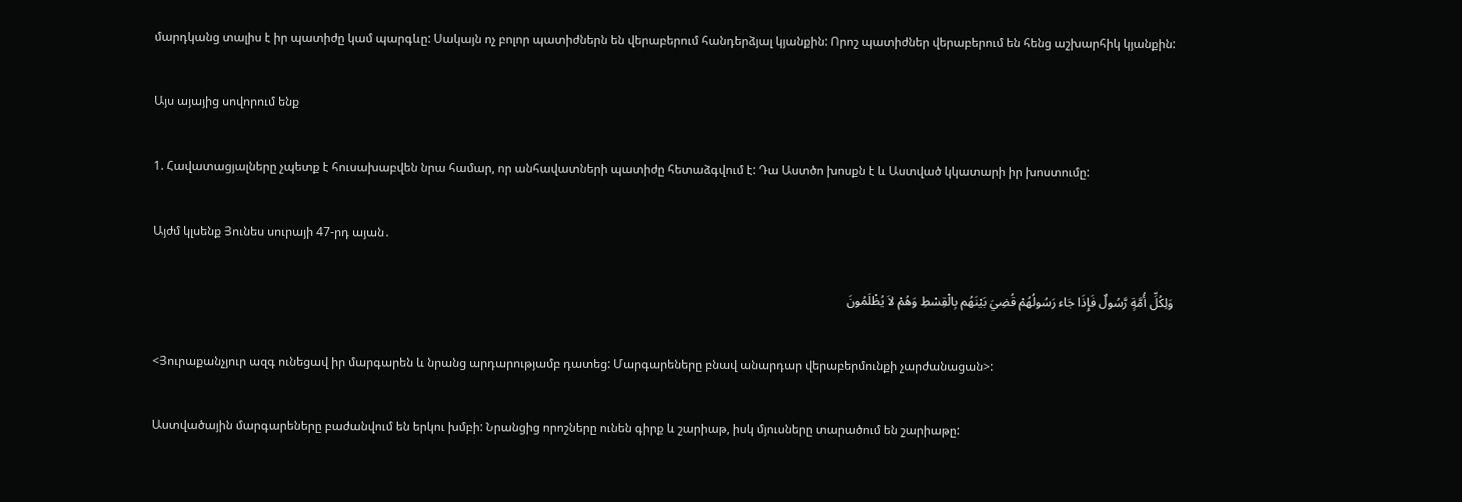մարդկանց տալիս է իր պատիժը կամ պարգևը: Սակայն ոչ բոլոր պատիժներն են վերաբերում հանդերձյալ կյանքին: Որոշ պատիժներ վերաբերում են հենց աշխարհիկ կյանքին:

Այս այայից սովորում ենք

1. Հավատացյալները չպետք է հուսախաբվեն նրա համար, որ անհավատների պատիժը հետաձգվում է: Դա Աստծո խոսքն է և Աստված կկատարի իր խոստումը:

Այժմ կլսենք Յունես սուրայի 47-րդ այան․

وَلِكُلِّ أُمَّةٍ رَّسُولٌ فَإِذَا جَاء رَسُولُهُمْ قُضِيَ بَيْنَهُم بِالْقِسْطِ وَهُمْ لاَ يُظْلَمُونَ

<Յուրաքանչյուր ազգ ունեցավ իր մարգարեն և նրանց արդարությամբ դատեց: Մարգարեները բնավ անարդար վերաբերմունքի չարժանացան>:

Աստվածային մարգարեները բաժանվում են երկու խմբի: Նրանցից որոշները ունեն գիրք և շարիաթ, իսկ մյուսները տարածում են շարիաթը: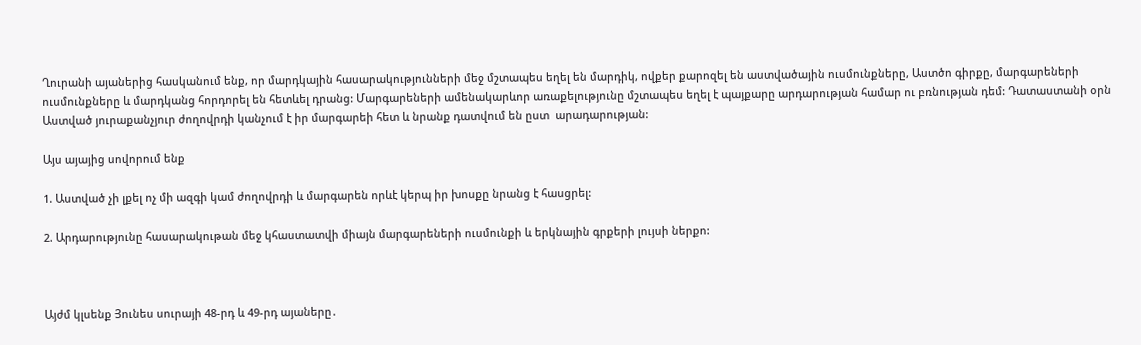Ղուրանի այաներից հասկանում ենք, որ մարդկային հասարակությունների մեջ մշտապես եղել են մարդիկ, ովքեր քարոզել են աստվածային ուսմունքները, Աստծո գիրքը, մարգարեների ուսմունքները և մարդկանց հորդորել են հետևել դրանց: Մարգարեների ամենակարևոր առաքելությունը մշտապես եղել է պայքարը արդարության համար ու բռնության դեմ: Դատաստանի օրն Աստված յուրաքանչյուր ժողովրդի կանչում է իր մարգարեի հետ և նրանք դատվում են ըստ  արադարության:

Այս այայից սովորում ենք

1. Աստված չի լքել ոչ մի ազգի կամ ժողովրդի և մարգարեն որևէ կերպ իր խոսքը նրանց է հասցրել:

2. Արդարությունը հասարակութան մեջ կհաստատվի միայն մարգարեների ուսմունքի և երկնային գրքերի լույսի ներքո:



Այժմ կլսենք Յունես սուրայի 48-րդ և 49-րդ այաները․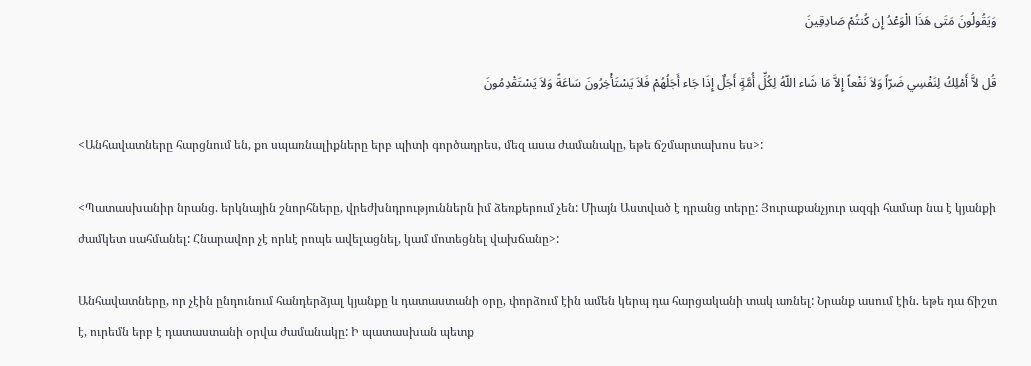وَيَقُولُونَ مَتَى هَذَا الْوَعْدُ إِن كُنتُمْ صَادِقِينَ

قُل لاَّ أَمْلِكُ لِنَفْسِي ضَرّاً وَلاَ نَفْعاً إِلاَّ مَا شَاء اللّهُ لِكُلِّ أُمَّةٍ أَجَلٌ إِذَا جَاء أَجَلُهُمْ فَلاَ يَسْتَأْخِرُونَ سَاعَةً وَلاَ يَسْتَقْدِمُونَ

<Անհավատները հարցնում են, քո սպառնալիքները երբ պիտի գործադրես, մեզ ասա ժամանակը, եթե ճշմարտախոս ես>:

<Պատասխանիր նրանց. երկնային շնորհները, վրեժխնդրություններն իմ ձեռքերում չեն: Միայն Աստված է դրանց տերը: Յուրաքանչյուր ազգի համար նա է կյանքի ժամկետ սահմանել: Հնարավոր չէ որևէ րոպե ավելացնել, կամ մոտեցնել վախճանը>:

Անհավատները, որ չէին ընդունում հանդերձյալ կյանքը և դատաստանի օրը, փորձում էին ամեն կերպ դա հարցականի տակ առնել: Նրանք ասում էին. եթե դա ճիշտ է, ուրեմն երբ է դատաստանի օրվա ժամանակը: Ի պատասխան պետք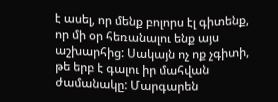է ասել, որ մենք բոլորս էլ գիտենք, որ մի օր հեռանալու ենք այս աշխարհից: Սակայն ոչ ոք չգիտի, թե երբ է գալու իր մահվան ժամանակը: Մարգարեն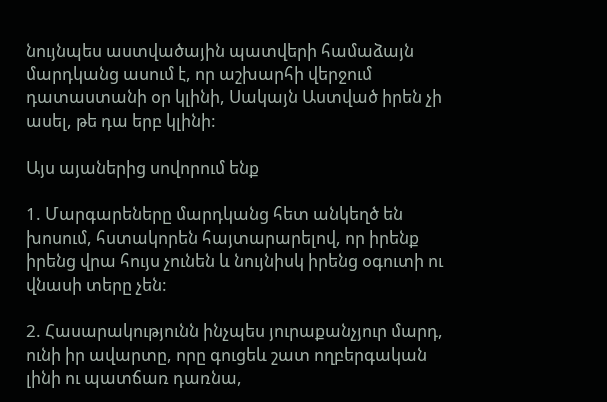նույնպես աստվածային պատվերի համաձայն մարդկանց ասում է, որ աշխարհի վերջում դատաստանի օր կլինի, Սակայն Աստված իրեն չի ասել, թե դա երբ կլինի:

Այս այաներից սովորում ենք

1. Մարգարեները մարդկանց հետ անկեղծ են խոսում, հստակորեն հայտարարելով, որ իրենք իրենց վրա հույս չունեն և նույնիսկ իրենց օգուտի ու վնասի տերը չեն:

2. Հասարակությունն ինչպես յուրաքանչյուր մարդ, ունի իր ավարտը, որը գուցեև շատ ողբերգական լինի ու պատճառ դառնա,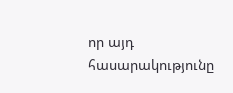որ այդ հասարակությունը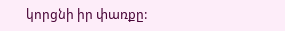կորցնի իր փառքը: